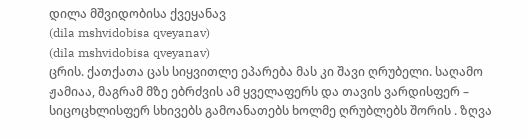დილა მშვიდობისა ქვეყანავ
(dila mshvidobisa qveyanav)
(dila mshvidobisa qveyanav)
ცრის. ქათქათა ცას სიყვითლე ეპარება მას კი შავი ღრუბელი. საღამო ჟამიაა, მაგრამ მზე ებრძვის ამ ყველაფერს და თავის ვარდისფერ – სიცოცხლისფერ სხივებს გამოანათებს ხოლმე ღრუბლებს შორის . ზღვა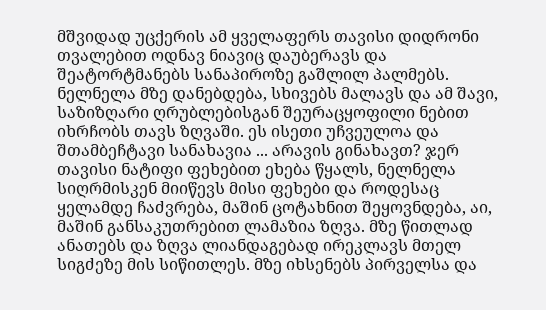მშვიდად უცქერის ამ ყველაფერს თავისი დიდრონი თვალებით ოდნავ ნიავიც დაუბერავს და შეატორტმანებს სანაპიროზე გაშლილ პალმებს. ნელნელა მზე დანებდება, სხივებს მალავს და ამ შავი, საზიზღარი ღრუბლებისგან შეურაცყოფილი ნებით იხრჩობს თავს ზღვაში. ეს ისეთი უჩვეულოა და შთამბეჩტავი სანახავია ... არავის გინახავთ? ჯერ თავისი ნატიფი ფეხებით ეხება წყალს, ნელნელა სიღრმისკენ მიიწევს მისი ფეხები და როდესაც ყელამდე ჩაძვრება, მაშინ ცოტახნით შეყოვნდება, აი, მაშინ განსაკუთრებით ლამაზია ზღვა. მზე წითლად ანათებს და ზღვა ლიანდაგებად ირეკლავს მთელ სიგძეზე მის სიწითლეს. მზე იხსენებს პირველსა და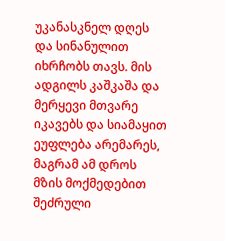უკანასკნელ დღეს და სინანულით იხრჩობს თავს. მის ადგილს კაშკაშა და მერყევი მთვარე იკავებს და სიამაყით ეუფლება არემარეს, მაგრამ ამ დროს მზის მოქმედებით შეძრული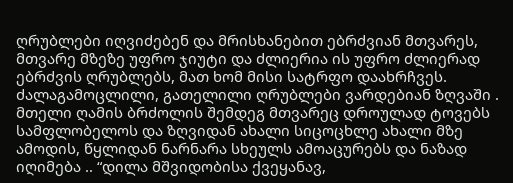ღრუბლები იღვიძებენ და მრისხანებით ებრძვიან მთვარეს, მთვარე მზეზე უფრო ჯიუტი და ძლიერია ის უფრო ძლიერად ებრძვის ღრუბლებს, მათ ხომ მისი სატრფო დაახრჩვეს. ძალაგამოცლილი, გათელილი ღრუბლები ვარდებიან ზღვაში . მთელი ღამის ბრძოლის შემდეგ მთვარეც დროულად ტოვებს სამფლობელოს და ზღვიდან ახალი სიცოცხლე ახალი მზე ამოდის, წყლიდან ნარნარა სხეულს ამოაცურებს და ნაზად იღიმება .. “დილა მშვიდობისა ქვეყანავ,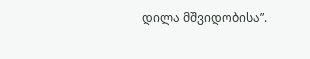დილა მშვიდობისა”.